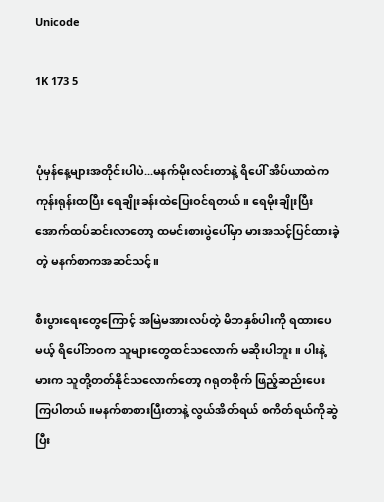Unicode

1K 173 5


ပုံမှန်နေ့များအတိုင်းပါပဲ...မနက်မိုးလင်းတာနဲ့ ရိပေါ် အိပ်ယာထဲက ကုန်းရုန်းထပြီး ရေချိုးခန်းထဲပြေးဝင်ရတယ်။ ရေမိုးချိုးပြီး အောက်ထပ်ဆင်းလာတော့ ထမင်းစားပွဲပေါ်မှာ မားအသင့်ပြင်ထားခဲ့တဲ့ မနက်စာကအဆင်သင့်။

စီးပွားရေးတွေကြောင့် အမြဲမအားလပ်တဲ့ မိဘနှစ်ပါးကို ရထားပေမယ့် ရိပေါ်ဘဝက သူများတွေထင်သလောက် မဆိုးပါဘူး။ ပါးနဲ့မားက သူတို့တတ်နိုင်သလောက်တော့ ဂရုတစိုက် ဖြည့်ဆည်းပေးကြပါတယ်။မနက်စာစားပြီးတာနဲ့ လွယ်အိတ်ရယ် စကိတ်ရယ်ကိုဆွဲပြီး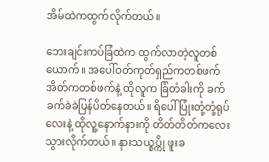အိမ်ထဲကထွက်လိုက်တယ်။

ဘေးချင်းကပ်ခြံထဲက ထွက်လာတဲ့လူတစ်ယောက်။ အပေါ်ဝတ်ကုတ်ရှည်ကတစ်ဖက် အိတ်ကတစ်ဖက်နဲ့ ထိုလူက ခြံတံခါးကို ခက်ခက်ခဲခဲပြန်ပိတ်နေတယ်။ ရိပေါ် ပြုံးတုံ့တုံ့ရုပ်လေးနဲ့ ထိုလူ့နောက်နားကို တိတ်တိတ်ကလေးသွားလိုက်တယ်။ နားသယ္စပ္ကို ဖူးခ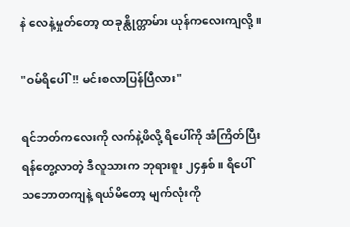နဲ လေနဲ့မှုတ်တော့ ထခုန္လိုက္တာမ်ား ယုန်ကလေးကျလို့။

"ဝမ်ရိပေါ်!! မင်းစလာပြန်ပြီလား"

ရင်ဘတ်ကလေးကို လက်နဲ့ဖိလို့ ရိပေါ်ကို အံကြိတ်ပြီးရန်တွေ့လာတဲ့ ဒီလူသားက ဘုရားစူး ၂၄နှစ်။ ရိပေါ် သဘောတကျနဲ့ ရယ်မိတော့ မျက်လုံးကို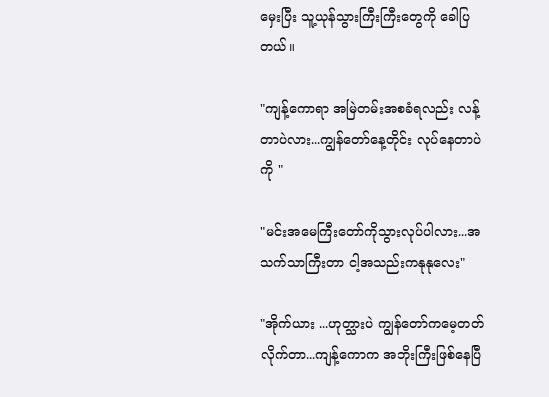မှေးပြီး သူ့ယုန်သွားကြီးကြီးတွေကို ခေါပြတယ်။

"ကျန့်ကောရာ အမြဲတမ်းအစခံရလည်း လန့်တာပဲလား...ကျွန်တော်နေ့တိုင်း လုပ်နေတာပဲကို "

"မင်းအမေကြီးတော်ကိုသွားလုပ်ပါလား...အသက်သာကြီးတာ ငါ့အသည်းကနုနုလေး"

"အိုက်ယား ...ဟုတ္သားပဲ ကျွန်တော်ကမေ့တတ်လိုက်တာ...ကျန့်ကောက အဘိုးကြီးဖြစ်နေပြီ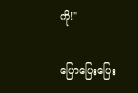ကို!"

ပြောပြေးပြေး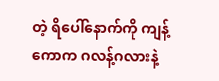တဲ့ ရိပေါ်နောက်ကို ကျန့်ကောက ဂလန့်ဂလားနဲ့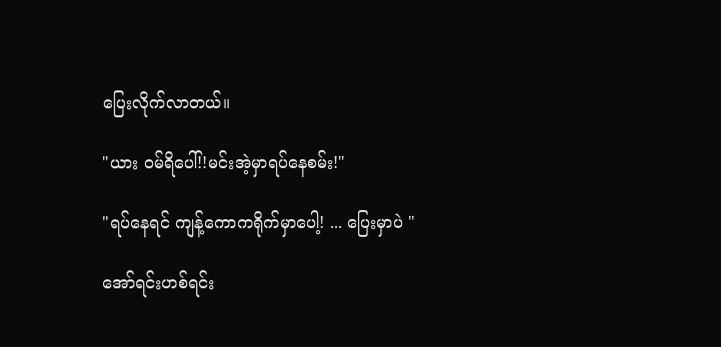ပြေးလိုက်လာတယ်။

"ယား ဝမ်ရိပေါ်!!မင်းအဲ့မှာရပ်နေစမ်း!"

"ရပ်နေရင် ကျန့်ကောကရိုက်မှာပေါ့! ... ပြေးမှာပဲ "

အော်ရင်းဟစ်ရင်း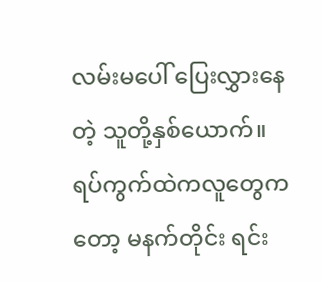လမ်းမပေါ် ပြေးလွှားနေတဲ့ သူတို့နှစ်ယောက်။ ရပ်ကွက်ထဲကလူတွေကတော့ မနက်တိုင်း ရင်း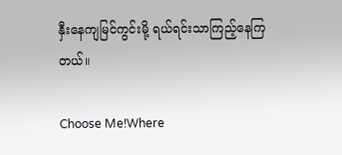နှီးနေကျမြင်ကွင်းမို့ ရယ်ရင်းသာကြည့်နေကြတယ်။

Choose Me!Where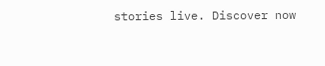stories live. Discover now